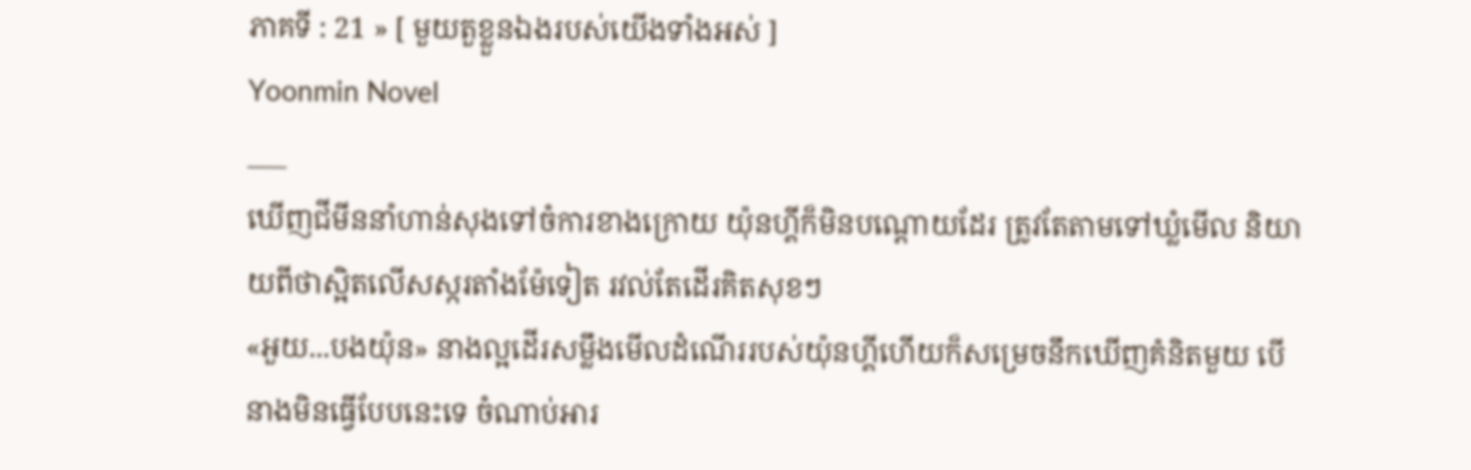ភាគទី : 21 » [ មួយតួខ្លួនឯងរបស់យើងទាំងអស់ ]
Yoonmin Novel
___
ឃើញជីមីននាំហាន់សុងទៅចំការខាងក្រោយ យ៉ុនហ្គីក៏មិនបណ្ដោយដែរ ត្រូវតែតាមទៅឃ្លំមើល និយាយពីថាស្អិតលើសស្ករតាំងម៉ែទៀត រវល់តែដើរគិតសុខៗ
«អួយ...បងយ៉ុន» នាងល្អដើរសម្លឹងមើលដំណើររបស់យ៉ុនហ្គីហើយក៏សម្រេចនឹកឃើញគំនិតមួយ បើនាងមិនធ្វើបែបនេះទេ ចំណាប់អារ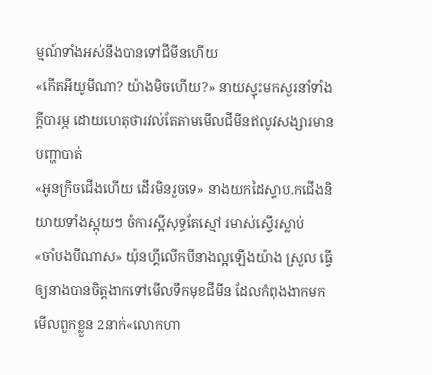ម្មណ៍ទាំងអស់នឹងបានទៅជីមីនហើយ
«កើតអីយូមីណា? យ៉ាងមិចហើយ?» នាយស្ទុះមកសួរនាំទាំងក្ដីបារម្ភ ដោយហេតុថារវល់តែតាមមើលជីមីនឥលូវសង្សារមានបញ្ហាបាត់
«អូនក្រិចជើងហើយ ដើរមិនរួចទេ» នាងយកដៃស្ទាប.កជើងនិយាយទាំងស្អុយៗ ចំការស្អីសុទ្ធតែស្មៅ រមាស់ស្ទើរស្លាប់
«ចាំបងបីណាស» យ៉ុនហ្គីលើកបីនាងល្អឡើងយ៉ាង ស្រួល ធ្វើឲ្យនាងបានចិត្តងាកទៅមើលទឹកមុខជីមីន ដែលកំពុងងាកមកមើលពួកខ្លួន 2នាក់«លោកហា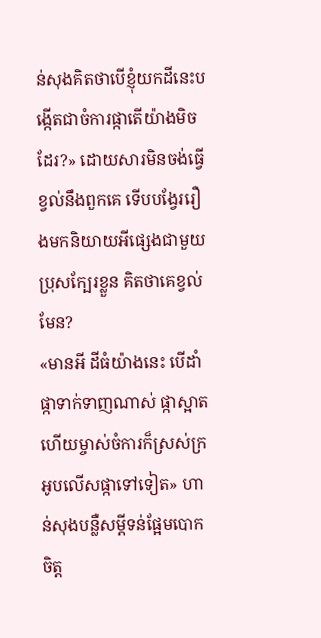ន់សុងគិតថាបើខ្ញុំយកដីនេះបង្កើតជាចំការផ្កាតើយ៉ាងមិចដែរ?» ដោយសារមិនចង់ធ្វើខ្វល់នឹងពួកគេ ទើបបង្វែររឿងមកនិយាយអីផ្សេងជាមួយប្រុសក្បែរខ្លួន គិតថាគេខ្វល់មែន?
«មានអី ដីធំយ៉ាងនេះ បើដាំផ្កាទាក់ទាញណាស់ ផ្កាស្អាត ហើយម្ចាស់ចំការក៏ស្រស់ក្រអូបលើសផ្កាទៅទៀត» ហាន់សុងបន្លឺសម្ដីទន់ផ្អែមបោកចិត្ត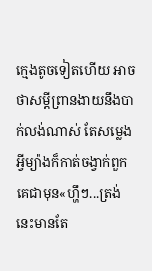ក្មេងតូចទៀតហើយ អាចថាសម្ដីព្រានងាយនឹងបាក់លង់ណាស់ តែសម្លេងអ្វីម្យ៉ាងក៏កាត់ចង្វាក់ពួកគេជាមុន«ហ្ហឹៗ...ត្រង់នេះមានតែ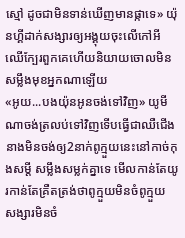ស្មៅ ដូចជាមិនទាន់ឃើញមានផ្កាទេ» យ៉ុនហ្គីដាក់សង្សារឲ្យអង្គុយចុះលើកៅអីឈើក្បែរពួកគេហើយនិយាយចោលមិនសម្លឹងមុខអ្នកណាឡើយ
«អូយ...បងយ៉ុនអូនចង់ទៅវិញ» យូមីណាចង់ត្រលប់ទៅវិញទើបធ្វើជាឈឺជើង នាងមិនចង់ឲ្យ2នាក់ពូក្មួយនេះនៅកាច់កុងសម្ដី សម្លឹងសម្លក់គ្នាទេ មើលកាន់តែយូរកាន់តែគ្រឺតត្រង់ថាពូក្មួយមិនចំពូក្មួយ សង្សារមិនចំ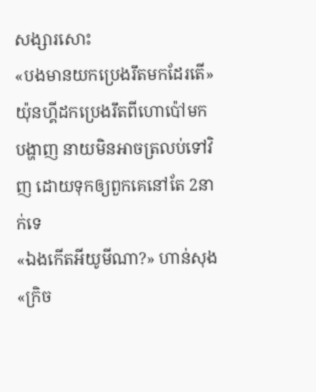សង្សារសោះ
«បងមានយកប្រេងរឹតមកដែរតើ» យ៉ុនហ្គីដកប្រេងរឹតពីហោប៉ៅមកបង្ហាញ នាយមិនអាចត្រលប់ទៅវិញ ដោយទុកឲ្យពួកគេនៅតែ 2នាក់ទេ
«ឯងកើតអីយូមីណា?» ហាន់សុង
«ក្រិច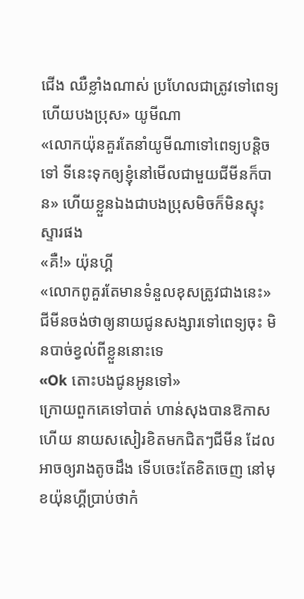ជើង ឈឺខ្លាំងណាស់ ប្រហែលជាត្រូវទៅពេទ្យហើយបងប្រុស» យូមីណា
«លោកយ៉ុនគួរតែនាំយូមីណាទៅពេទ្យបន្តិចទៅ ទីនេះទុកឲ្យខ្ញុំនៅមើលជាមួយជីមីនក៏បាន» ហើយខ្លួនឯងជាបងប្រុសមិចក៏មិនស្ទុះស្ទារផង
«គឺ!» យ៉ុនហ្គី
«លោកពូគួរតែមានទំនួលខុសត្រូវជាងនេះ» ជីមីនចង់ថាឲ្យនាយជូនសង្សារទៅពេទ្យចុះ មិនបាច់ខ្វល់ពីខ្លួននោះទេ
«Ok តោះបងជូនអូនទៅ»
ក្រោយពួកគេទៅបាត់ ហាន់សុងបានឱកាសហើយ នាយសសៀរខិតមកជិតៗជីមីន ដែលអាចឲ្យរាងតូចដឹង ទើបចេះតែខិតចេញ នៅមុខយ៉ុនហ្គីប្រាប់ថាកំ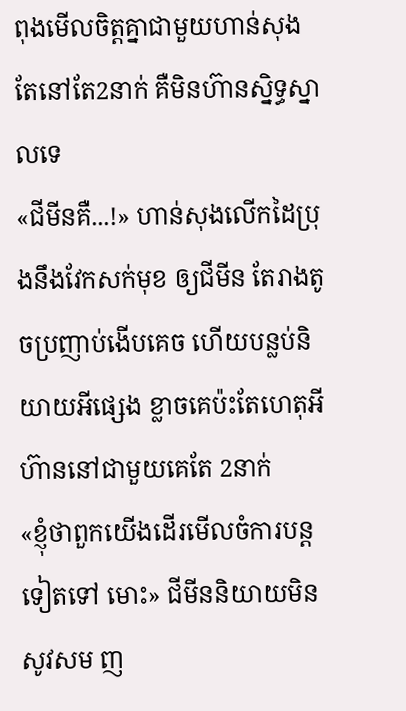ពុងមើលចិត្តគ្នាជាមួយហាន់សុង តែនៅតែ2នាក់ គឺមិនហ៊ានស្និទ្ធស្នាលទេ
«ជីមីនគឺ...!» ហាន់សុងលើកដៃប្រុងនឹងវែកសក់មុខ ឲ្យជីមីន តែរាងតូចប្រញាប់ងើបគេច ហើយបន្លប់និយាយអីផ្សេង ខ្លាចគេប៉ះតែហេតុអីហ៊ាននៅជាមួយគេតែ 2នាក់
«ខ្ញុំថាពួកយើងដើរមើលចំការបន្តទៀតទៅ មោះ» ជីមីននិយាយមិនសូវសម ញ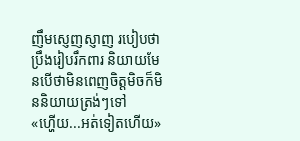ញឹមស្ញេញស្ញាញ របៀបថាប្រឹងរៀបរឹកពារ និយាយមែនបើថាមិនពេញចិត្តមិចក៏មិននិយាយត្រង់ៗទៅ
«ហ្ហើយ...អត់ទៀតហើយ»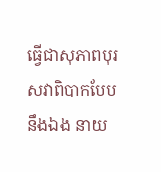ធ្វើជាសុភាពបុរសវាពិបាកបែបនឹងឯង នាយ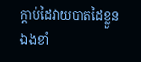ក្ដាប់ដៃវាយបាតដៃខ្លួនឯងខាំ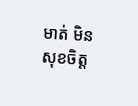មាត់ មិនសុខចិត្ត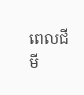ពេលជីមី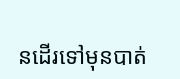នដើរទៅមុនបាត់